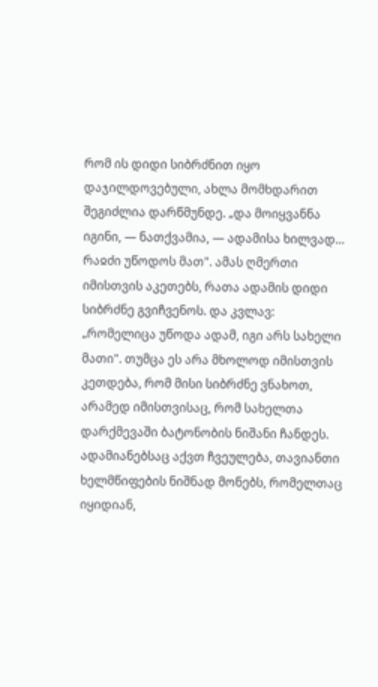რომ ის დიდი სიბრძნით იყო დაჯილდოვებული, ახლა მომხდარით შეგიძლია დარწმუნდე. „და მოიყვანნა იგინი, — ნათქვამია, — ადამისა ხილვად... რაჲძი უწოდოს მათ". ამას ღმერთი იმისთვის აკეთებს, რათა ადამის დიდი სიბრძნე გვიჩვენოს. და კვლავ: „რომელიცა უწოდა ადამ, იგი არს სახელი მათი". თუმცა ეს არა მხოლოდ იმისთვის კეთდება, რომ მისი სიბრძნე ვნახოთ, არამედ იმისთვისაც, რომ სახელთა დარქმევაში ბატონობის ნიშანი ჩანდეს. ადამიანებსაც აქვთ ჩვეულება, თავიანთი ხელმწიფების ნიშნად მონებს, რომელთაც იყიდიან,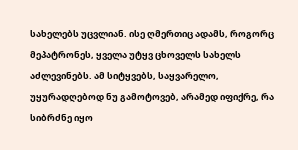სახელებს უცვლიან. ისე ღმერთიც ადამს, როგორც მეპატრონეს, ყველა უტყვ ცხოველს სახელს აძლევინებს. ამ სიტყვებს, საყვარელო, უყურადღებოდ ნუ გამოტოვებ, არამედ იფიქრე, რა სიბრძნე იყო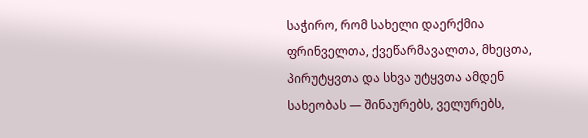საჭირო, რომ სახელი დაერქმია ფრინველთა, ქვეწარმავალთა, მხეცთა, პირუტყვთა და სხვა უტყვთა ამდენ სახეობას — შინაურებს, ველურებს,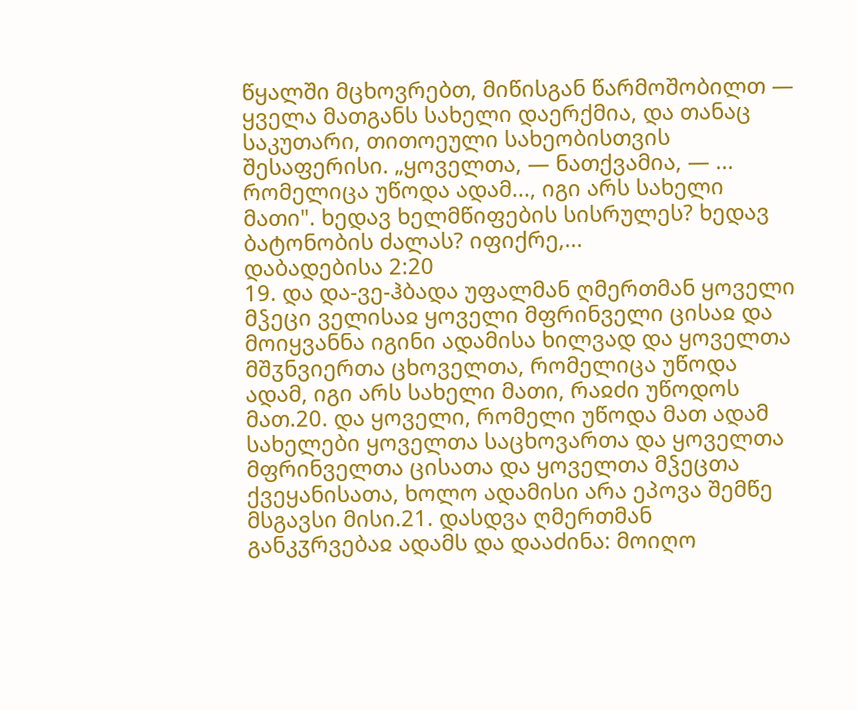წყალში მცხოვრებთ, მიწისგან წარმოშობილთ — ყველა მათგანს სახელი დაერქმია, და თანაც საკუთარი, თითოეული სახეობისთვის შესაფერისი. „ყოველთა, — ნათქვამია, — ... რომელიცა უწოდა ადამ..., იგი არს სახელი მათი". ხედავ ხელმწიფების სისრულეს? ხედავ ბატონობის ძალას? იფიქრე,...
დაბადებისა 2:20
19. და და-ვე-ჰბადა უფალმან ღმერთმან ყოველი მჴეცი ველისაჲ ყოველი მფრინველი ცისაჲ და მოიყვანნა იგინი ადამისა ხილვად და ყოველთა მშჳნვიერთა ცხოველთა, რომელიცა უწოდა ადამ, იგი არს სახელი მათი, რაჲძი უწოდოს მათ.20. და ყოველი, რომელი უწოდა მათ ადამ სახელები ყოველთა საცხოვართა და ყოველთა მფრინველთა ცისათა და ყოველთა მჴეცთა ქვეყანისათა, ხოლო ადამისი არა ეპოვა შემწე მსგავსი მისი.21. დასდვა ღმერთმან განკჳრვებაჲ ადამს და დააძინა: მოიღო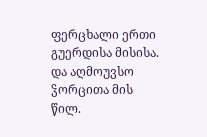ფერცხალი ერთი გუერდისა მისისა. და აღმოუვსო ჴორცითა მის წილ.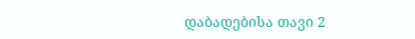დაბადებისა თავი 2